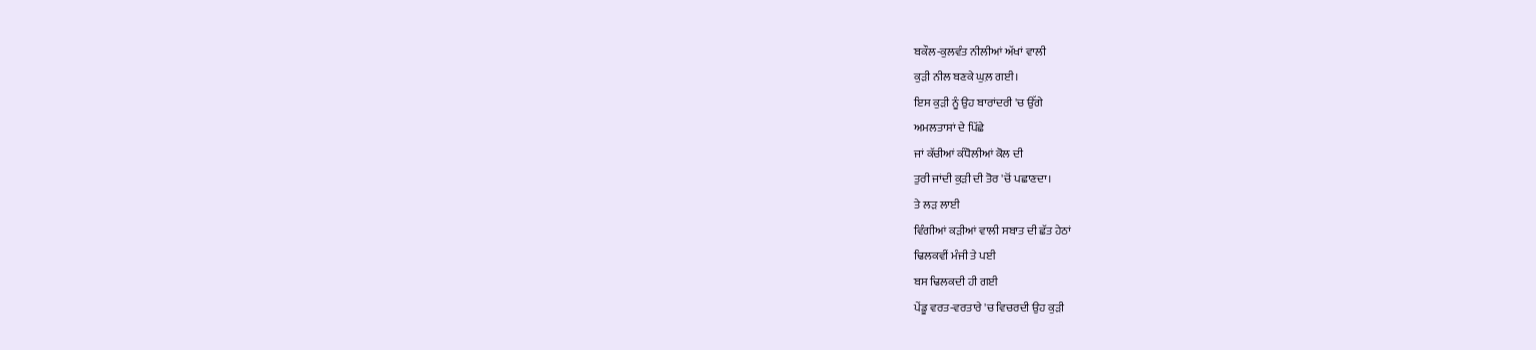ਬਕੌਲ-ਕੁਲਵੰਤ ਨੀਲੀਆਂ ਅੱਖਾਂ ਵਾਲੀ
ਕੁੜੀ ਨੀਲ ਬਣਕੇ ਘੁਲ਼ ਗਈ।
ਇਸ ਕੁੜੀ ਨੂੰ ਉਹ ਬਾਰਾਂਦਰੀ 'ਚ ਉੱਗੇ
ਅਮਲਤਾਸਾਂ ਦੇ ਪਿੱਛੇ
ਜਾਂ ਕੱਚੀਆਂ ਕੰਧੋਲੀਆਂ ਕੋਲ ਦੀ
ਤੁਰੀ ਜਾਂਦੀ ਕੁੜੀ ਦੀ ਤੋਰ 'ਚੋਂ ਪਛਾਣਦਾ।
ਤੇ ਲੜ ਲਾਈ
ਵਿੰਗੀਆਂ ਕੜੀਆਂ ਵਾਲੀ ਸਬਾਤ ਦੀ ਛੱਤ ਹੇਠਾਂ
ਢਿਲਕਵੀਂ ਮੰਜੀ ਤੇ ਪਈ
ਬਸ ਢਿਲਕਦੀ ਹੀ ਗਈ
ਪੇਂਡੂ ਵਰਤ-ਵਰਤਾਰੇ 'ਚ ਵਿਚਰਦੀ ਉਹ ਕੁੜੀ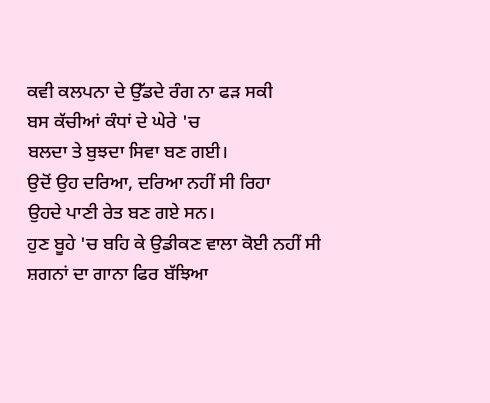ਕਵੀ ਕਲਪਨਾ ਦੇ ਉੱਡਦੇ ਰੰਗ ਨਾ ਫੜ ਸਕੀ
ਬਸ ਕੱਚੀਆਂ ਕੰਧਾਂ ਦੇ ਘੇਰੇ 'ਚ
ਬਲਦਾ ਤੇ ਬੁਝਦਾ ਸਿਵਾ ਬਣ ਗਈ।
ਉਦੋਂ ਉਹ ਦਰਿਆ, ਦਰਿਆ ਨਹੀਂ ਸੀ ਰਿਹਾ
ਉਹਦੇ ਪਾਣੀ ਰੇਤ ਬਣ ਗਏ ਸਨ।
ਹੁਣ ਬੂਹੇ 'ਚ ਬਹਿ ਕੇ ਉਡੀਕਣ ਵਾਲਾ ਕੋਈ ਨਹੀਂ ਸੀ
ਸ਼ਗਨਾਂ ਦਾ ਗਾਨਾ ਫਿਰ ਬੱਝਿਆ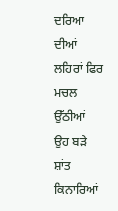ਦਰਿਆ ਦੀਆਂ ਲਹਿਰਾਂ ਫਿਰ ਮਚਲ ਉੱਠੀਆਂ
ਉਹ ਬੜੇ ਸ਼ਾਂਤ ਕਿਨਾਰਿਆਂ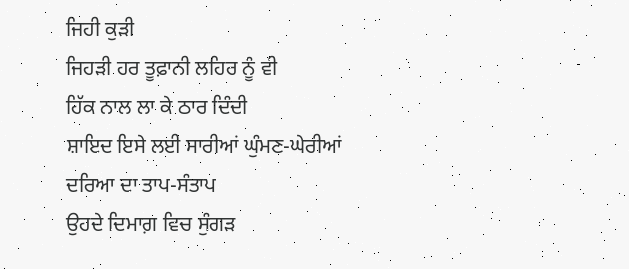ਜਿਹੀ ਕੁੜੀ
ਜਿਹੜੀ ਹਰ ਤੂਫ਼ਾਨੀ ਲਹਿਰ ਨੂੰ ਵੀ
ਹਿੱਕ ਨਾਲ ਲਾ ਕੇ ਠਾਰ ਦਿੰਦੀ
ਸ਼ਾਇਦ ਇਸੇ ਲਈ ਸਾਰੀਆਂ ਘੁੰਮਣ-ਘੇਰੀਆਂ
ਦਰਿਆ ਦਾ ਤਾਪ-ਸੰਤਾਪ
ਉਹਦੇ ਦਿਮਾਗ਼ ਵਿਚ ਸੁੰਗੜ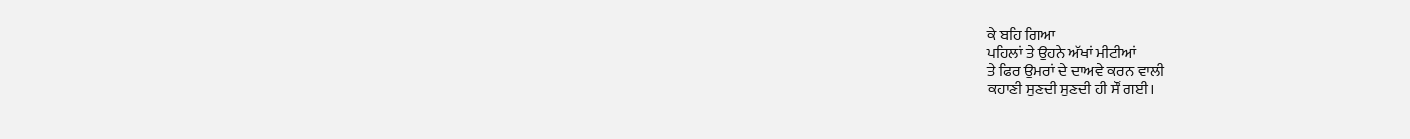ਕੇ ਬਹਿ ਗਿਆ
ਪਹਿਲਾਂ ਤੇ ਉਹਨੇ ਅੱਖਾਂ ਮੀਟੀਆਂ
ਤੇ ਫਿਰ ਉਮਰਾਂ ਦੇ ਦਾਅਵੇ ਕਰਨ ਵਾਲੀ
ਕਹਾਣੀ ਸੁਣਦੀ ਸੁਣਦੀ ਹੀ ਸੌਂ ਗਈ।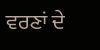ਵਰਣਾਂ ਦੇ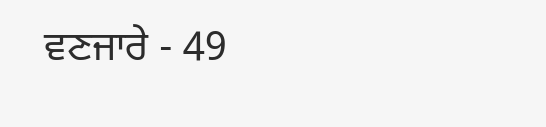ਵਣਜਾਰੇ - 49